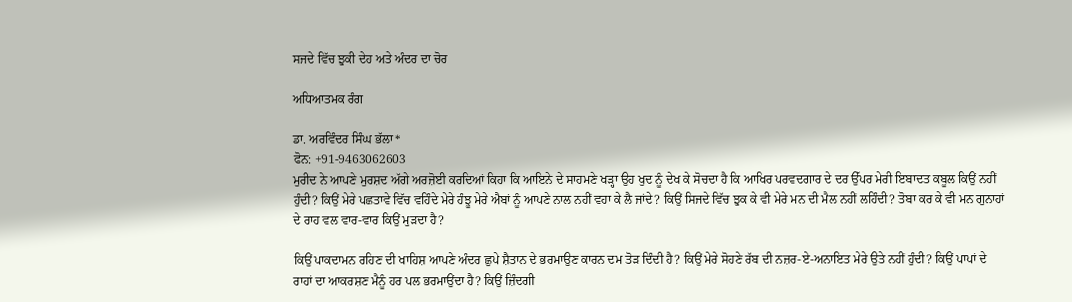ਸਜਦੇ ਵਿੱਚ ਝੁਕੀ ਦੇਹ ਅਤੇ ਅੰਦਰ ਦਾ ਚੋਰ

ਅਧਿਆਤਮਕ ਰੰਗ

ਡਾ. ਅਰਵਿੰਦਰ ਸਿੰਘ ਭੱਲਾ*
ਫੋਨ: +91-9463062603
ਮੁਰੀਦ ਨੇ ਆਪਣੇ ਮੁਰਸ਼ਦ ਅੱਗੇ ਅਰਜ਼ੋਈ ਕਰਦਿਆਂ ਕਿਹਾ ਕਿ ਆਇਨੇ ਦੇ ਸਾਹਮਣੇ ਖੜ੍ਹਾ ਉਹ ਖੁਦ ਨੂੰ ਦੇਖ ਕੇ ਸੋਚਦਾ ਹੈ ਕਿ ਆਖਿਰ ਪਰਵਦਗਾਰ ਦੇ ਦਰ ਉੱਪਰ ਮੇਰੀ ਇਬਾਦਤ ਕਬੂਲ ਕਿਉਂ ਨਹੀਂ ਹੁੰਦੀ? ਕਿਉਂ ਮੇਰੇ ਪਛਤਾਵੇ ਵਿੱਚ ਵਹਿੰਦੇ ਮੇਰੇ ਹੰਝੂ ਮੇਰੇ ਐਬਾਂ ਨੂੰ ਆਪਣੇ ਨਾਲ ਨਹੀਂ ਵਹਾ ਕੇ ਲੈ ਜਾਂਦੇ? ਕਿਉਂ ਸਿਜਦੇ ਵਿੱਚ ਝੁਕ ਕੇ ਵੀ ਮੇਰੇ ਮਨ ਦੀ ਮੈਲ ਨਹੀਂ ਲਹਿੰਦੀ? ਤੋਬਾ ਕਰ ਕੇ ਵੀ ਮਨ ਗੁਨਾਹਾਂ ਦੇ ਰਾਹ ਵਲ ਵਾਰ-ਵਾਰ ਕਿਉਂ ਮੁੜਦਾ ਹੈ?

ਕਿਉਂ ਪਾਕਦਾਮਨ ਰਹਿਣ ਦੀ ਖਾਹਿਸ਼ ਆਪਣੇ ਅੰਦਰ ਛੁਪੇ ਸ਼ੈਤਾਨ ਦੇ ਭਰਮਾਉਣ ਕਾਰਨ ਦਮ ਤੋੜ ਦਿੰਦੀ ਹੈ? ਕਿਉਂ ਮੇਰੇ ਸੋਹਣੇ ਰੱਬ ਦੀ ਨਜ਼ਰ-ਏ-ਅਨਾਇਤ ਮੇਰੇ ਉਤੇ ਨਹੀਂ ਹੁੰਦੀ? ਕਿਉਂ ਪਾਪਾਂ ਦੇ ਰਾਹਾਂ ਦਾ ਆਕਰਸ਼ਣ ਮੈਨੂੰ ਹਰ ਪਲ ਭਰਮਾਉਂਦਾ ਹੈ? ਕਿਉਂ ਜ਼ਿੰਦਗੀ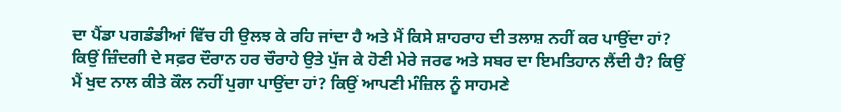ਦਾ ਪੈਂਡਾ ਪਗਡੰਡੀਆਂ ਵਿੱਚ ਹੀ ਉਲਝ ਕੇ ਰਹਿ ਜਾਂਦਾ ਹੈ ਅਤੇ ਮੈਂ ਕਿਸੇ ਸ਼ਾਹਰਾਹ ਦੀ ਤਲਾਸ਼ ਨਹੀਂ ਕਰ ਪਾਉਂਦਾ ਹਾਂ? ਕਿਉਂ ਜ਼ਿੰਦਗੀ ਦੇ ਸਫ਼ਰ ਦੌਰਾਨ ਹਰ ਚੌਰਾਹੇ ਉਤੇ ਪੁੱਜ ਕੇ ਹੋਣੀ ਮੇਰੇ ਜਰਫ ਅਤੇ ਸਬਰ ਦਾ ਇਮਤਿਹਾਨ ਲੈਂਦੀ ਹੈ? ਕਿਉਂ ਮੈਂ ਖੁਦ ਨਾਲ ਕੀਤੇ ਕੌਲ ਨਹੀਂ ਪੁਗਾ ਪਾਉਂਦਾ ਹਾਂ? ਕਿਉਂ ਆਪਣੀ ਮੰਜ਼ਿਲ ਨੂੰ ਸਾਹਮਣੇ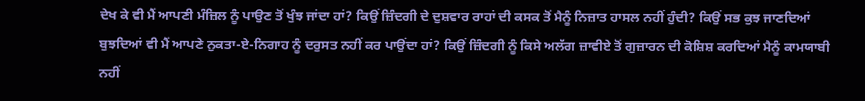ਦੇਖ ਕੇ ਵੀ ਮੈਂ ਆਪਣੀ ਮੰਜ਼ਿਲ ਨੂੰ ਪਾਉਣ ਤੋਂ ਖੁੰਝ ਜਾਂਦਾ ਹਾਂ? ਕਿਉਂ ਜ਼ਿੰਦਗੀ ਦੇ ਦੁਸ਼ਵਾਰ ਰਾਹਾਂ ਦੀ ਕਸਕ ਤੋਂ ਮੈਨੂੰ ਨਿਜ਼ਾਤ ਹਾਸਲ ਨਹੀਂ ਹੁੰਦੀ? ਕਿਉਂ ਸਭ ਕੁਝ ਜਾਣਦਿਆਂ ਬੁਝਦਿਆਂ ਵੀ ਮੈਂ ਆਪਣੇ ਨੁਕਤਾ-ਏ-ਨਿਗਾਹ ਨੂੰ ਦਰੁਸਤ ਨਹੀਂ ਕਰ ਪਾਉਂਦਾ ਹਾਂ? ਕਿਉਂ ਜ਼ਿੰਦਗੀ ਨੂੰ ਕਿਸੇ ਅਲੱਗ ਜ਼ਾਵੀਏ ਤੋਂ ਗੁਜ਼ਾਰਨ ਦੀ ਕੋਸ਼ਿਸ਼ ਕਰਦਿਆਂ ਮੈਨੂੰ ਕਾਮਯਾਬੀ ਨਹੀਂ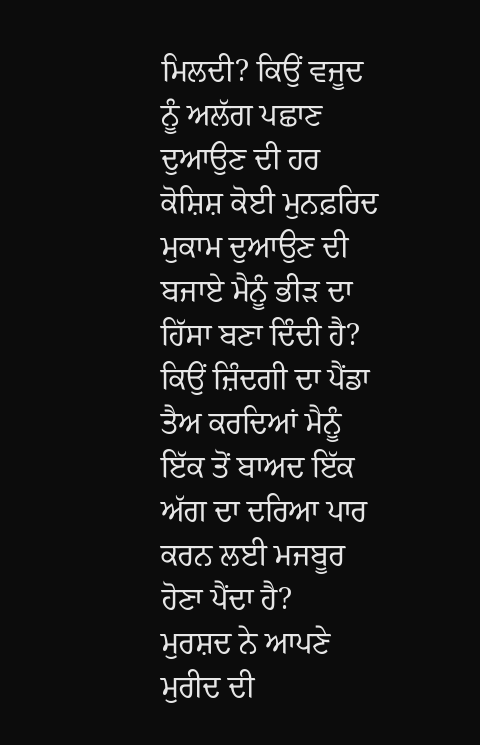ਮਿਲਦੀ? ਕਿਉਂ ਵਜੂਦ ਨੂੰ ਅਲੱਗ ਪਛਾਣ ਦੁਆਉਣ ਦੀ ਹਰ ਕੋਸ਼ਿਸ਼ ਕੋਈ ਮੁਨਫ਼ਰਿਦ ਮੁਕਾਮ ਦੁਆਉਣ ਦੀ ਬਜਾਏ ਮੈਨੂੰ ਭੀੜ ਦਾ ਹਿੱਸਾ ਬਣਾ ਦਿੰਦੀ ਹੈ? ਕਿਉਂ ਜ਼ਿੰਦਗੀ ਦਾ ਪੈਂਡਾ ਤੈਅ ਕਰਦਿਆਂ ਮੈਨੂੰ ਇੱਕ ਤੋਂ ਬਾਅਦ ਇੱਕ ਅੱਗ ਦਾ ਦਰਿਆ ਪਾਰ ਕਰਨ ਲਈ ਮਜਬੂਰ ਹੋਣਾ ਪੈਂਦਾ ਹੈ?
ਮੁਰਸ਼ਦ ਨੇ ਆਪਣੇ ਮੁਰੀਦ ਦੀ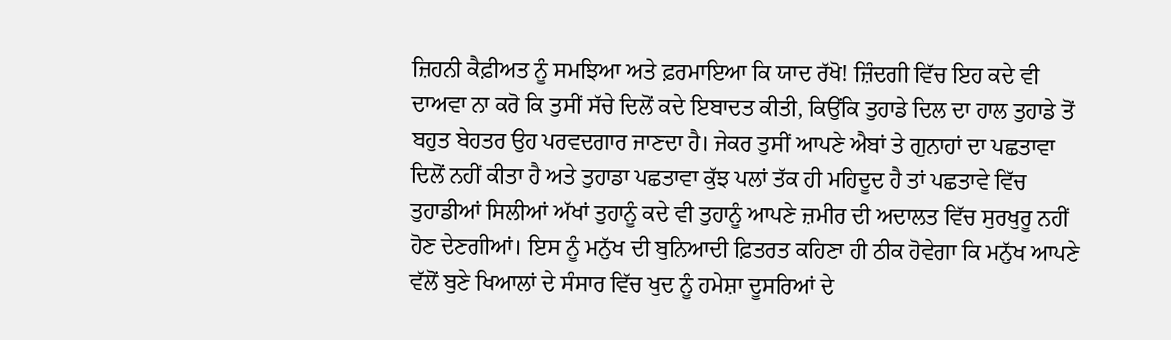ਜ਼ਿਹਨੀ ਕੈਫ਼ੀਅਤ ਨੂੰ ਸਮਝਿਆ ਅਤੇ ਫ਼ਰਮਾਇਆ ਕਿ ਯਾਦ ਰੱਖੋ! ਜ਼ਿੰਦਗੀ ਵਿੱਚ ਇਹ ਕਦੇ ਵੀ ਦਾਅਵਾ ਨਾ ਕਰੋ ਕਿ ਤੁਸੀਂ ਸੱਚੇ ਦਿਲੋਂ ਕਦੇ ਇਬਾਦਤ ਕੀਤੀ, ਕਿਉਂਕਿ ਤੁਹਾਡੇ ਦਿਲ ਦਾ ਹਾਲ ਤੁਹਾਡੇ ਤੋਂ ਬਹੁਤ ਬੇਹਤਰ ਉਹ ਪਰਵਦਗਾਰ ਜਾਣਦਾ ਹੈ। ਜੇਕਰ ਤੁਸੀਂ ਆਪਣੇ ਐਬਾਂ ਤੇ ਗੁਨਾਹਾਂ ਦਾ ਪਛਤਾਵਾ ਦਿਲੋਂ ਨਹੀਂ ਕੀਤਾ ਹੈ ਅਤੇ ਤੁਹਾਡਾ ਪਛਤਾਵਾ ਕੁੱਝ ਪਲਾਂ ਤੱਕ ਹੀ ਮਹਿਦੂਦ ਹੈ ਤਾਂ ਪਛਤਾਵੇ ਵਿੱਚ ਤੁਹਾਡੀਆਂ ਸਿਲੀਆਂ ਅੱਖਾਂ ਤੁਹਾਨੂੰ ਕਦੇ ਵੀ ਤੁਹਾਨੂੰ ਆਪਣੇ ਜ਼ਮੀਰ ਦੀ ਅਦਾਲਤ ਵਿੱਚ ਸੁਰਖੁਰੂ ਨਹੀਂ ਹੋਣ ਦੇਣਗੀਆਂ। ਇਸ ਨੂੰ ਮਨੁੱਖ ਦੀ ਬੁਨਿਆਦੀ ਫ਼ਿਤਰਤ ਕਹਿਣਾ ਹੀ ਠੀਕ ਹੋਵੇਗਾ ਕਿ ਮਨੁੱਖ ਆਪਣੇ ਵੱਲੋਂ ਬੁਣੇ ਖਿਆਲਾਂ ਦੇ ਸੰਸਾਰ ਵਿੱਚ ਖੁਦ ਨੂੰ ਹਮੇਸ਼ਾ ਦੂਸਰਿਆਂ ਦੇ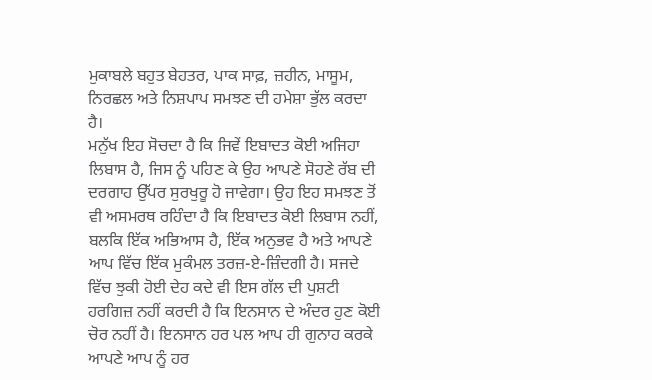ਮੁਕਾਬਲੇ ਬਹੁਤ ਬੇਹਤਰ, ਪਾਕ ਸਾਫ਼, ਜ਼ਹੀਨ, ਮਾਸੂਮ, ਨਿਰਛਲ ਅਤੇ ਨਿਸ਼ਪਾਪ ਸਮਝਣ ਦੀ ਹਮੇਸ਼ਾ ਭੁੱਲ ਕਰਦਾ ਹੈ।
ਮਨੁੱਖ ਇਹ ਸੋਚਦਾ ਹੈ ਕਿ ਜਿਵੇਂ ਇਬਾਦਤ ਕੋਈ ਅਜਿਹਾ ਲਿਬਾਸ ਹੈ, ਜਿਸ ਨੂੰ ਪਹਿਣ ਕੇ ਉਹ ਆਪਣੇ ਸੋਹਣੇ ਰੱਬ ਦੀ ਦਰਗਾਹ ਉੱਪਰ ਸੁਰਖੁਰੂ ਹੋ ਜਾਵੇਗਾ। ਉਹ ਇਹ ਸਮਝਣ ਤੋਂ ਵੀ ਅਸਮਰਥ ਰਹਿੰਦਾ ਹੈ ਕਿ ਇਬਾਦਤ ਕੋਈ ਲਿਬਾਸ ਨਹੀਂ, ਬਲਕਿ ਇੱਕ ਅਭਿਆਸ ਹੈ, ਇੱਕ ਅਨੁਭਵ ਹੈ ਅਤੇ ਆਪਣੇ ਆਪ ਵਿੱਚ ਇੱਕ ਮੁਕੰਮਲ ਤਰਜ਼-ਏ-ਜ਼ਿੰਦਗੀ ਹੈ। ਸਜਦੇ ਵਿੱਚ ਝੁਕੀ ਹੋਈ ਦੇਹ ਕਦੇ ਵੀ ਇਸ ਗੱਲ ਦੀ ਪੁਸ਼ਟੀ ਹਰਗਿਜ਼ ਨਹੀਂ ਕਰਦੀ ਹੈ ਕਿ ਇਨਸਾਨ ਦੇ ਅੰਦਰ ਹੁਣ ਕੋਈ ਚੋਰ ਨਹੀਂ ਹੈ। ਇਨਸਾਨ ਹਰ ਪਲ ਆਪ ਹੀ ਗੁਨਾਹ ਕਰਕੇ ਆਪਣੇ ਆਪ ਨੂੰ ਹਰ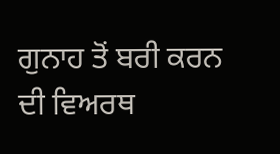ਗੁਨਾਹ ਤੋਂ ਬਰੀ ਕਰਨ ਦੀ ਵਿਅਰਥ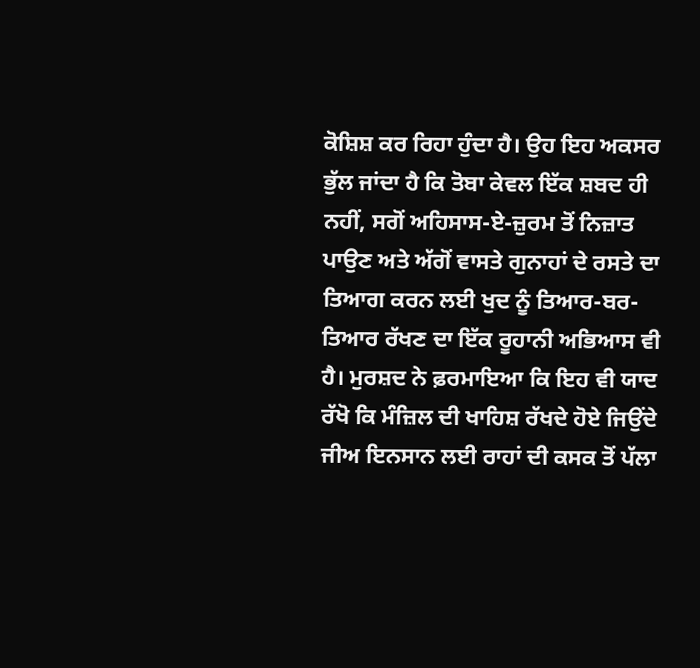ਕੋਸ਼ਿਸ਼ ਕਰ ਰਿਹਾ ਹੁੰਦਾ ਹੈ। ਉਹ ਇਹ ਅਕਸਰ ਭੁੱਲ ਜਾਂਦਾ ਹੈ ਕਿ ਤੋਬਾ ਕੇਵਲ ਇੱਕ ਸ਼ਬਦ ਹੀ ਨਹੀਂ, ਸਗੋਂ ਅਹਿਸਾਸ-ਏ-ਜ਼ੁਰਮ ਤੋਂ ਨਿਜ਼ਾਤ ਪਾਉਣ ਅਤੇ ਅੱਗੋਂ ਵਾਸਤੇ ਗੁਨਾਹਾਂ ਦੇ ਰਸਤੇ ਦਾ ਤਿਆਗ ਕਰਨ ਲਈ ਖੁਦ ਨੂੰ ਤਿਆਰ-ਬਰ-ਤਿਆਰ ਰੱਖਣ ਦਾ ਇੱਕ ਰੂਹਾਨੀ ਅਭਿਆਸ ਵੀ ਹੈ। ਮੁਰਸ਼ਦ ਨੇ ਫ਼ਰਮਾਇਆ ਕਿ ਇਹ ਵੀ ਯਾਦ ਰੱਖੋ ਕਿ ਮੰਜ਼ਿਲ ਦੀ ਖਾਹਿਸ਼ ਰੱਖਦੇ ਹੋਏ ਜਿਉਂਦੇ ਜੀਅ ਇਨਸਾਨ ਲਈ ਰਾਹਾਂ ਦੀ ਕਸਕ ਤੋਂ ਪੱਲਾ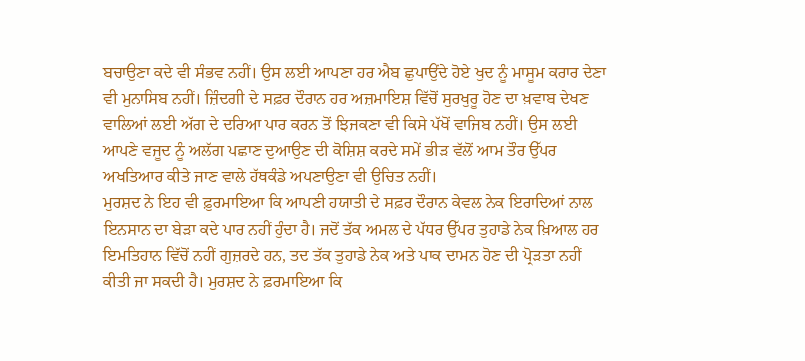ਬਚਾਉਣਾ ਕਦੇ ਵੀ ਸੰਭਵ ਨਹੀਂ। ਉਸ ਲਈ ਆਪਣਾ ਹਰ ਐਬ ਛੁਪਾਉਂਦੇ ਹੋਏ ਖੁਦ ਨੂੰ ਮਾਸੂਮ ਕਰਾਰ ਦੇਣਾ ਵੀ ਮੁਨਾਸਿਬ ਨਹੀਂ। ਜ਼ਿੰਦਗੀ ਦੇ ਸਫ਼ਰ ਦੌਰਾਨ ਹਰ ਅਜ਼ਮਾਇਸ਼ ਵਿੱਚੋਂ ਸੁਰਖੁਰੂ ਹੋਣ ਦਾ ਖ਼ਵਾਬ ਦੇਖਣ ਵਾਲਿਆਂ ਲਈ ਅੱਗ ਦੇ ਦਰਿਆ ਪਾਰ ਕਰਨ ਤੋਂ ਝਿਜਕਣਾ ਵੀ ਕਿਸੇ ਪੱਖੋਂ ਵਾਜਿਬ ਨਹੀਂ। ਉਸ ਲਈ ਆਪਣੇ ਵਜੂਦ ਨੂੰ ਅਲੱਗ ਪਛਾਣ ਦੁਆਉਣ ਦੀ ਕੋਸ਼ਿਸ਼ ਕਰਦੇ ਸਮੇਂ ਭੀੜ ਵੱਲੋਂ ਆਮ ਤੌਰ ਉੱਪਰ ਅਖਤਿਆਰ ਕੀਤੇ ਜਾਣ ਵਾਲੇ ਹੱਥਕੰਡੇ ਅਪਣਾਉਣਾ ਵੀ ਉਚਿਤ ਨਹੀਂ।
ਮੁਰਸ਼ਦ ਨੇ ਇਹ ਵੀ ਫ਼ੁਰਮਾਇਆ ਕਿ ਆਪਣੀ ਹਯਾਤੀ ਦੇ ਸਫ਼ਰ ਦੌਰਾਨ ਕੇਵਲ ਨੇਕ ਇਰਾਦਿਆਂ ਨਾਲ ਇਨਸਾਨ ਦਾ ਬੇੜਾ ਕਦੇ ਪਾਰ ਨਹੀਂ ਹੁੰਦਾ ਹੈ। ਜਦੋਂ ਤੱਕ ਅਮਲ ਦੇ ਪੱਧਰ ਉੱਪਰ ਤੁਹਾਡੇ ਨੇਕ ਖ਼ਿਆਲ ਹਰ ਇਮਤਿਹਾਨ ਵਿੱਚੋਂ ਨਹੀਂ ਗੁਜ਼ਰਦੇ ਹਨ, ਤਦ ਤੱਕ ਤੁਹਾਡੇ ਨੇਕ ਅਤੇ ਪਾਕ ਦਾਮਨ ਹੋਣ ਦੀ ਪ੍ਰੋੜਤਾ ਨਹੀਂ ਕੀਤੀ ਜਾ ਸਕਦੀ ਹੈ। ਮੁਰਸ਼ਦ ਨੇ ਫ਼ਰਮਾਇਆ ਕਿ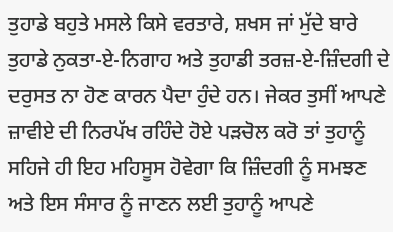ਤੁਹਾਡੇ ਬਹੁਤੇ ਮਸਲੇ ਕਿਸੇ ਵਰਤਾਰੇ, ਸ਼ਖਸ ਜਾਂ ਮੁੱਦੇ ਬਾਰੇ ਤੁਹਾਡੇ ਨੁਕਤਾ-ਏ-ਨਿਗਾਹ ਅਤੇ ਤੁਹਾਡੀ ਤਰਜ਼-ਏ-ਜ਼ਿੰਦਗੀ ਦੇ ਦਰੁਸਤ ਨਾ ਹੋਣ ਕਾਰਨ ਪੈਦਾ ਹੁੰਦੇ ਹਨ। ਜੇਕਰ ਤੁਸੀਂ ਆਪਣੇ ਜ਼ਾਵੀਏ ਦੀ ਨਿਰਪੱਖ ਰਹਿੰਦੇ ਹੋਏ ਪੜਚੋਲ ਕਰੋ ਤਾਂ ਤੁਹਾਨੂੰ ਸਹਿਜੇ ਹੀ ਇਹ ਮਹਿਸੂਸ ਹੋਵੇਗਾ ਕਿ ਜ਼ਿੰਦਗੀ ਨੂੰ ਸਮਝਣ ਅਤੇ ਇਸ ਸੰਸਾਰ ਨੂੰ ਜਾਣਨ ਲਈ ਤੁਹਾਨੂੰ ਆਪਣੇ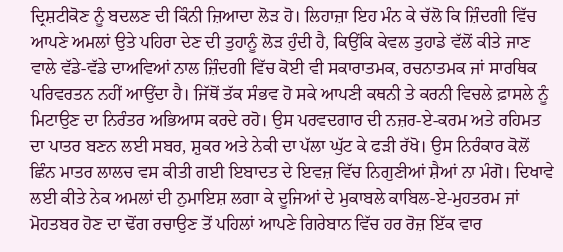ਦ੍ਰਿਸ਼ਟੀਕੋਣ ਨੂੰ ਬਦਲਣ ਦੀ ਕਿੰਨੀ ਜ਼ਿਆਦਾ ਲੋੜ ਹੋ। ਲਿਹਾਜ਼ਾ ਇਹ ਮੰਨ ਕੇ ਚੱਲੋ ਕਿ ਜ਼ਿੰਦਗੀ ਵਿੱਚ ਆਪਣੇ ਅਮਲਾਂ ਉਤੇ ਪਹਿਰਾ ਦੇਣ ਦੀ ਤੁਹਾਨੂੰ ਲੋੜ ਹੁੰਦੀ ਹੈ, ਕਿਉਂਕਿ ਕੇਵਲ ਤੁਹਾਡੇ ਵੱਲੋਂ ਕੀਤੇ ਜਾਣ ਵਾਲੇ ਵੱਡੇ-ਵੱਡੇ ਦਾਅਵਿਆਂ ਨਾਲ ਜ਼ਿੰਦਗੀ ਵਿੱਚ ਕੋਈ ਵੀ ਸਕਾਰਾਤਮਕ, ਰਚਨਾਤਮਕ ਜਾਂ ਸਾਰਥਿਕ ਪਰਿਵਰਤਨ ਨਹੀਂ ਆਉਂਦਾ ਹੈ। ਜਿੱਥੋਂ ਤੱਕ ਸੰਭਵ ਹੋ ਸਕੇ ਆਪਣੀ ਕਥਨੀ ਤੇ ਕਰਨੀ ਵਿਚਲੇ ਫ਼ਾਸਲੇ ਨੂੰ ਮਿਟਾਉਣ ਦਾ ਨਿਰੰਤਰ ਅਭਿਆਸ ਕਰਦੇ ਰਹੋ। ਉਸ ਪਰਵਦਗਾਰ ਦੀ ਨਜ਼ਰ-ਏ-ਕਰਮ ਅਤੇ ਰਹਿਮਤ ਦਾ ਪਾਤਰ ਬਣਨ ਲਈ ਸਬਰ, ਸ਼ੁਕਰ ਅਤੇ ਨੇਕੀ ਦਾ ਪੱਲਾ ਘੁੱਟ ਕੇ ਫੜੀ ਰੱਖੋ। ਉਸ ਨਿਰੰਕਾਰ ਕੋਲੋਂ ਛਿੰਨ ਮਾਤਰ ਲਾਲਚ ਵਸ ਕੀਤੀ ਗਈ ਇਬਾਦਤ ਦੇ ਇਵਜ਼ ਵਿੱਚ ਨਿਗੁਣੀਆਂ ਸ਼ੈਆਂ ਨਾ ਮੰਗੋ। ਦਿਖਾਵੇ ਲਈ ਕੀਤੇ ਨੇਕ ਅਮਲਾਂ ਦੀ ਨੁਮਾਇਸ਼ ਲਗਾ ਕੇ ਦੂਜਿਆਂ ਦੇ ਮੁਕਾਬਲੇ ਕਾਬਿਲ-ਏ-ਮੁਹਤਰਮ ਜਾਂ ਮੋਹਤਬਰ ਹੋਣ ਦਾ ਢੋਂਗ ਰਚਾਉਣ ਤੋਂ ਪਹਿਲਾਂ ਆਪਣੇ ਗਿਰੇਬਾਨ ਵਿੱਚ ਹਰ ਰੋਜ਼ ਇੱਕ ਵਾਰ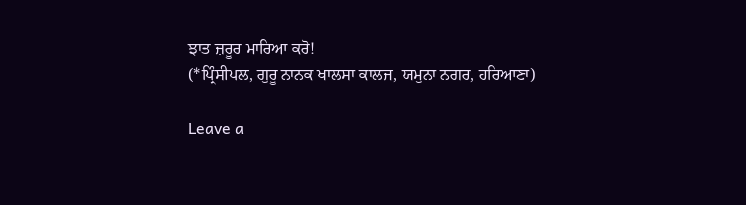ਝਾਤ ਜ਼ਰੂਰ ਮਾਰਿਆ ਕਰੋ!
(*ਪ੍ਰਿੰਸੀਪਲ, ਗੁਰੂ ਨਾਨਕ ਖਾਲਸਾ ਕਾਲਜ, ਯਮੁਨਾ ਨਗਰ, ਹਰਿਆਣਾ)

Leave a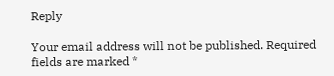Reply

Your email address will not be published. Required fields are marked *